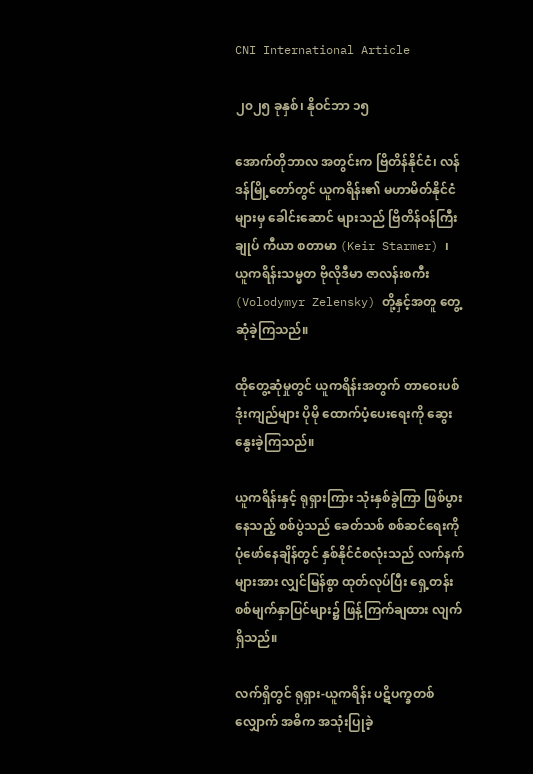CNI International Article

၂၀၂၅ ခုနှစ်၊ နိုဝင်ဘာ ၁၅

အောက်တိုဘာလ အတွင်းက ဗြိတိန်နိုင်ငံ၊ လန်ဒန်မြို့တော်တွင် ယူကရိန်း၏ မဟာမိတ်နိုင်ငံများမှ ခေါင်းဆောင် များသည် ဗြိတိန်ဝန်ကြီးချုပ် ကီယာ စတာမာ (Keir Starmer) ၊ ယူကရိန်းသမ္မတ ဗိုလိုဒီမာ ဇာလန်းစကီး (Volodymyr Zelensky) တို့နှင့်အတူ တွေ့ဆုံခဲ့ကြသည်။

ထိုတွေ့ဆုံမှုတွင် ယူကရိန်းအတွက် တာဝေးပစ် ဒုံးကျည်များ ပိုမို ထောက်ပံ့ပေးရေးကို ဆွေးနွေးခဲ့ကြသည်။

ယူကရိန်းနှင့် ရုရှားကြား သုံးနှစ်ခွဲကြာ ဖြစ်ပွားနေသည့် စစ်ပွဲသည် ခေတ်သစ် စစ်ဆင်ရေးကို ပုံဖော်နေချိန်တွင် နှစ်နိုင်ငံစလုံးသည် လက်နက်များအား လျှင်မြန်စွာ ထုတ်လုပ်ပြီး ရှေ့တန်း စစ်မျက်နှာပြင်များ၌ ဖြန့်ကြက်ချထား လျက်ရှိသည်။

လက်ရှိတွင် ရုရှား-ယူကရိန်း ပဋိပက္ခတစ်လျှောက် အဓိက အသုံးပြုခဲ့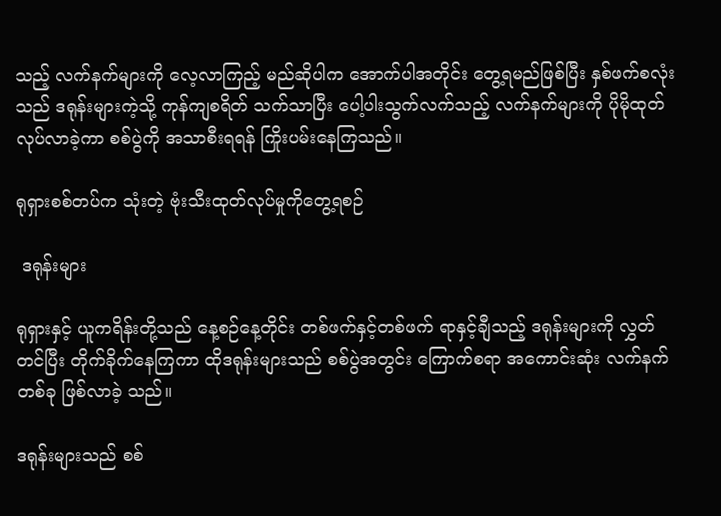သည့် လက်နက်များကို လေ့လာကြည့် မည်ဆိုပါက အောက်ပါအတိုင်း တွေ့ရမည်ဖြစ်ပြီး နှစ်ဖက်စလုံးသည် ဒရုန်းများကဲ့သို့ ကုန်ကျစရိတ် သက်သာပြီး ပေါ့ပါးသွက်လက်သည့် လက်နက်များကို ပိုမိုထုတ်လုပ်လာခဲ့ကာ စစ်ပွဲကို အသာစီးရရန် ကြိုးပမ်းနေကြသည်။

ရုရှားစစ်တပ်က သုံးတဲ့ ဗုံးသီးထုတ်လုပ်မှုကိုတွေ့ရစဉ်

 ဒရုန်းများ

ရုရှားနှင့် ယူကရိန်းတို့သည် နေ့စဉ်နေ့တိုင်း တစ်ဖက်နှင့်တစ်ဖက် ရာနှင့်ချီသည့် ဒရုန်းများကို လွှတ်တင်ပြီး တိုက်ခိုက်နေကြကာ ထိုဒရုန်းများသည် စစ်ပွဲအတွင်း ကြောက်စရာ အကောင်းဆုံး လက်နက်တစ်ခု ဖြစ်လာခဲ့ သည်။

ဒရုန်းများသည် စစ်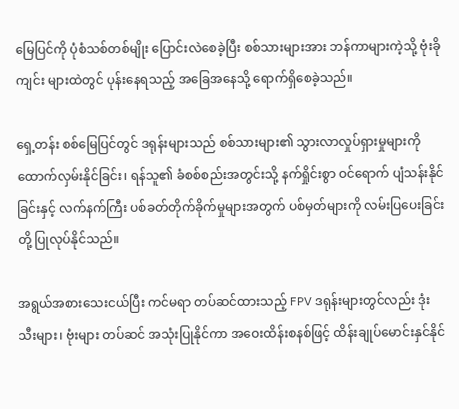မြေပြင်ကို ပုံစံသစ်တစ်မျိုး ပြောင်းလဲစေခဲ့ပြီး စစ်သားများအား ဘန်ကာများကဲ့သို့ ဗုံးခိုကျင်း များထဲတွင် ပုန်းနေရသည့် အခြေအနေသို့ ရောက်ရှိစေခဲ့သည်။

ရှေ့တန်း စစ်မြေပြင်တွင် ဒရုန်းများသည် စစ်သားများ၏ သွားလာလှုပ်ရှားမှုများကို ထောက်လှမ်းနိုင်ခြင်း၊ ရန်သူ၏ ခံစစ်စည်းအတွင်းသို့ နက်ရှိုင်းစွာ ဝင်ရောက် ပျံသန်းနိုင်ခြင်းနှင့် လက်နက်ကြီး ပစ်ခတ်တိုက်ခိုက်မှုများအတွက် ပစ်မှတ်များကို လမ်းပြပေးခြင်းတို့ ပြုလုပ်နိုင်သည်။

အရွယ်အစားသေးငယ်ပြီး ကင်မရာ တပ်ဆင်ထားသည့် FPV ဒရုန်းများတွင်လည်း ဒုံးသီးများ၊ ဗုံးများ တပ်ဆင် အသုံးပြုနိုင်ကာ အဝေးထိန်းစနစ်ဖြင့် ထိန်းချုပ်မောင်းနှင်နိုင်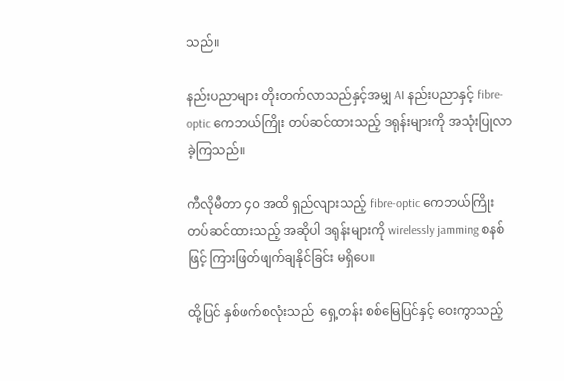သည်။

နည်းပညာများ တိုးတက်လာသည်နှင့်အမျှ AI နည်းပညာနှင့် fibre-optic ကေဘယ်ကြိုး တပ်ဆင်ထားသည့် ဒရုန်းများကို အသုံးပြုလာခဲ့ကြသည်။

ကီလိုမီတာ ၄၀ အထိ ရှည်လျားသည့် fibre-optic ကေဘယ်ကြိုး တပ်ဆင်ထားသည့် အဆိုပါ ဒရုန်းများကို wirelessly jamming စနစ်ဖြင့် ကြားဖြတ်ဖျက်ချနိုင်ခြင်း မရှိပေ။

ထို့ပြင် နှစ်ဖက်စလုံးသည်  ရှေ့တန်း စစ်မြေပြင်နှင့် ဝေးကွာသည့်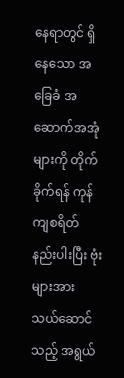နေရာတွင် ရှိနေသော အခြေခံ အဆောက်အအုံ များကို တိုက်ခိုက်ရန် ကုန်ကျစရိတ် နည်းပါးပြီး ဗုံးများအား သယ်ဆောင်သည့် အရွယ်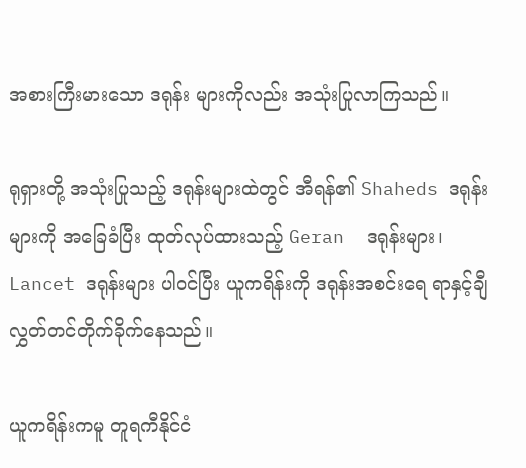အစားကြီးမားသော ဒရုန်း များကိုလည်း အသုံးပြုလာကြသည်။

ရုရှားတို့ အသုံးပြုသည့် ဒရုန်းများထဲတွင် အီရန်၏ Shaheds ဒရုန်းများကို အခြေခံပြီး ထုတ်လုပ်ထားသည့် Geran  ဒရုန်းများ၊ Lancet ဒရုန်းများ ပါဝင်ပြီး ယူကရိန်းကို ဒရုန်းအစင်းရေ ရာနှင့်ချီ လွှတ်တင်တိုက်ခိုက်နေသည်။

ယူကရိန်းကမူ တူရကီနိုင်ငံ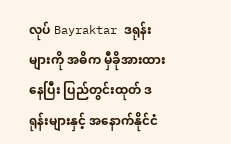လုပ် Bayraktar ဒရုန်းများကို အဓိက မှီခိုအားထားနေပြီး ပြည်တွင်းထုတ် ဒရုန်းများနှင့် အနောက်နိုင်ငံ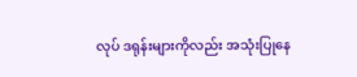လုပ် ဒရုန်းများကိုလည်း အသုံးပြုနေ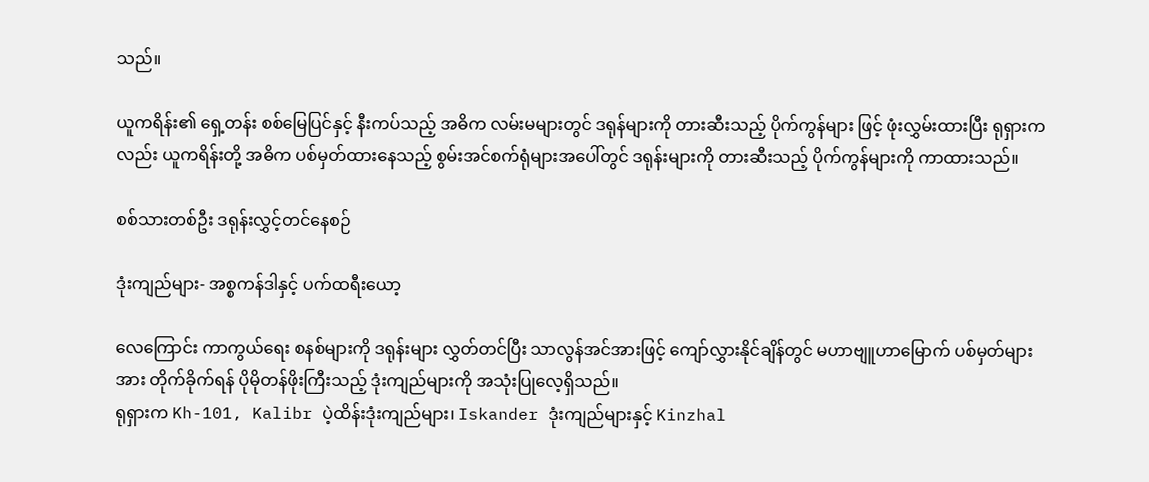သည်။

ယူကရိန်း၏ ရှေ့တန်း စစ်မြေပြင်နှင့် နီးကပ်သည့် အဓိက လမ်းမများတွင် ဒရုန်များကို တားဆီးသည့် ပိုက်ကွန်များ ဖြင့် ဖုံးလွှမ်းထားပြီး ရုရှားကလည်း ယူကရိန်းတို့ အဓိက ပစ်မှတ်ထားနေသည့် စွမ်းအင်စက်ရုံများအပေါ်တွင် ဒရုန်းများကို တားဆီးသည့် ပိုက်ကွန်များကို ကာထားသည်။

စစ်သားတစ်ဦး ဒရုန်းလွှင့်တင်နေစဉ်

ဒုံးကျည်များ- အစ္စကန်ဒါနှင့် ပက်ထရီးယော့

လေကြောင်း ကာကွယ်ရေး စနစ်များကို ဒရုန်းများ လွှတ်တင်ပြီး သာလွန်အင်အားဖြင့် ကျော်လွှားနိုင်ချိန်တွင် မဟာဗျူဟာမြောက် ပစ်မှတ်များအား တိုက်ခိုက်ရန် ပိုမိုတန်ဖိုးကြီးသည့် ဒုံးကျည်များကို အသုံးပြုလေ့ရှိသည်။
ရုရှားက Kh-101, Kalibr ပဲ့ထိန်းဒုံးကျည်များ၊ Iskander ဒုံးကျည်များနှင့် Kinzhal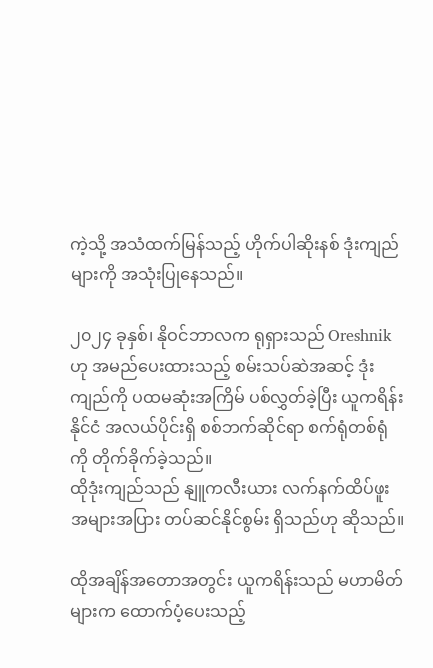ကဲ့သို့ အသံထက်မြန်သည့် ဟိုက်ပါဆိုးနစ် ဒုံးကျည်များကို အသုံးပြုနေသည်။

၂၀၂၄ ခုနှစ်၊ နိုဝင်ဘာလက ရုရှားသည် Oreshnik ဟု အမည်ပေးထားသည့် စမ်းသပ်ဆဲအဆင့် ဒုံးကျည်ကို ပထမဆုံးအကြိမ် ပစ်လွှတ်ခဲ့ပြီး ယူကရိန်းနိုင်ငံ အလယ်ပိုင်းရှိ စစ်ဘက်ဆိုင်ရာ စက်ရုံတစ်ရုံကို တိုက်ခိုက်ခဲ့သည်။
ထိုဒုံးကျည်သည် နျူကလီးယား လက်နက်ထိပ်ဖူး အများအပြား တပ်ဆင်နိုင်စွမ်း ရှိသည်ဟု ဆိုသည်။

ထိုအချိန်အတောအတွင်း ယူကရိန်းသည် မဟာမိတ်များက ထောက်ပံ့ပေးသည့်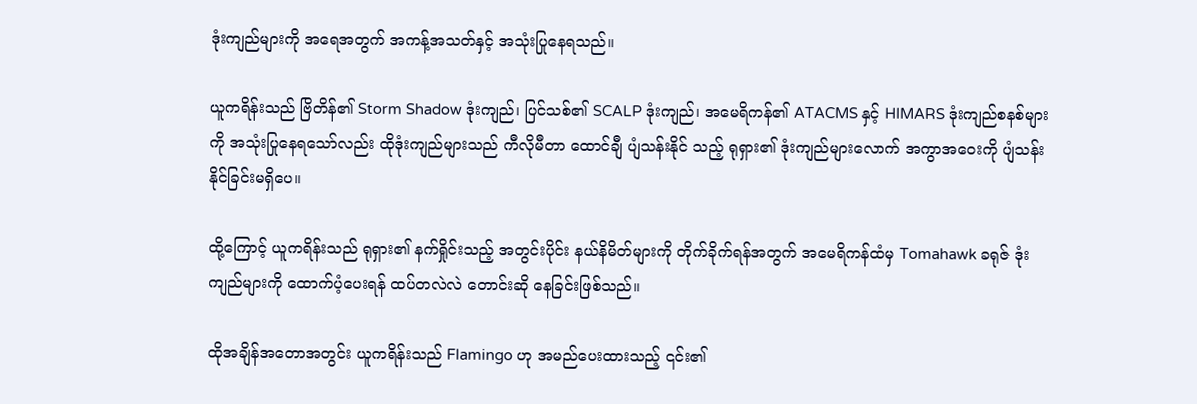ဒုံးကျည်များကို အရေအတွက် အကန့်အသတ်နှင့် အသုံးပြုနေရသည်။

ယူကရိန်းသည် ဗြိတိန်၏ Storm Shadow ဒုံးကျည်၊ ပြင်သစ်၏ SCALP ဒုံးကျည်၊ အမေရိကန်၏ ATACMS နှင့် HIMARS ဒုံးကျည်စနစ်များကို အသုံးပြုနေရသော်လည်း ထိုဒုံးကျည်များသည် ကီလိုမီတာ ထောင်ချီ ပျံသန်းနိုင် သည့် ရုရှား၏ ဒုံးကျည်များလောက် အကွာအဝေးကို ပျံသန်းနိုင်ခြင်းမရှိပေ။

ထို့ကြောင့် ယူကရိန်းသည် ရုရှား၏ နက်ရှိုင်းသည့် အတွင်းပိုင်း နယ်နိမိတ်များကို တိုက်ခိုက်ရန်အတွက် အမေရိကန်ထံမှ Tomahawk ခရုဇ် ဒုံးကျည်များကို ထောက်ပံ့ပေးရန် ထပ်တလဲလဲ တောင်းဆို နေခြင်းဖြစ်သည်။

ထိုအချိန်အတောအတွင်း ယူကရိန်းသည် Flamingo ဟု အမည်ပေးထားသည့် ၎င်း၏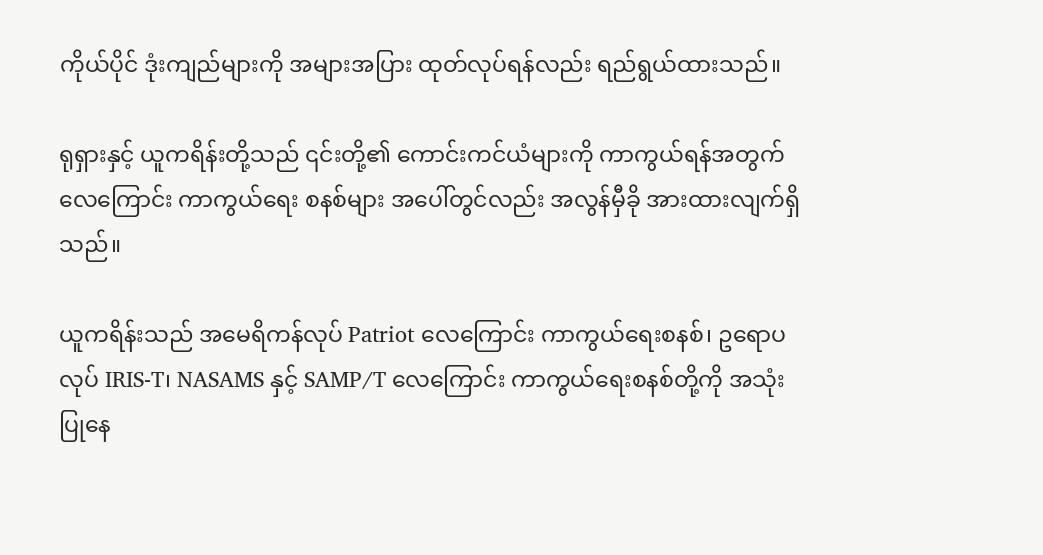ကိုယ်ပိုင် ဒုံးကျည်များကို အများအပြား ထုတ်လုပ်ရန်လည်း ရည်ရွယ်ထားသည်။

ရုရှားနှင့် ယူကရိန်းတို့သည် ၎င်းတို့၏ ကောင်းကင်ယံများကို ကာကွယ်ရန်အတွက် လေကြောင်း ကာကွယ်ရေး စနစ်များ အပေါ်တွင်လည်း အလွန်မှီခို အားထားလျက်ရှိသည်။

ယူကရိန်းသည် အမေရိကန်လုပ် Patriot လေကြောင်း ကာကွယ်ရေးစနစ်၊ ဥရောပလုပ် IRIS-T၊ NASAMS နှင့် SAMP/T လေကြောင်း ကာကွယ်ရေးစနစ်တို့ကို အသုံးပြုနေ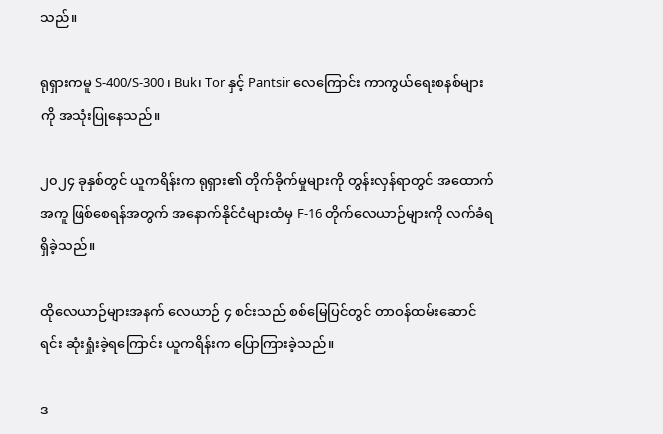သည်။

ရုရှားကမူ S-400/S-300 ၊ Buk၊ Tor နှင့် Pantsir လေကြောင်း ကာကွယ်ရေးစနစ်များကို အသုံးပြုနေသည်။

၂၀၂၄ ခုနှစ်တွင် ယူကရိန်းက ရုရှား၏ တိုက်ခိုက်မှုများကို တွန်းလှန်ရာတွင် အထောက်အကူ ဖြစ်စေရန်အတွက် အနောက်နိုင်ငံများထံမှ F-16 တိုက်လေယာဉ်များကို လက်ခံရရှိခဲ့သည်။

ထိုလေယာဉ်များအနက် လေယာဉ် ၄ စင်းသည် စစ်မြေပြင်တွင် တာဝန်ထမ်းဆောင်ရင်း ဆုံးရှုံးခဲ့ရကြောင်း ယူကရိန်းက ပြောကြားခဲ့သည်။

ဒ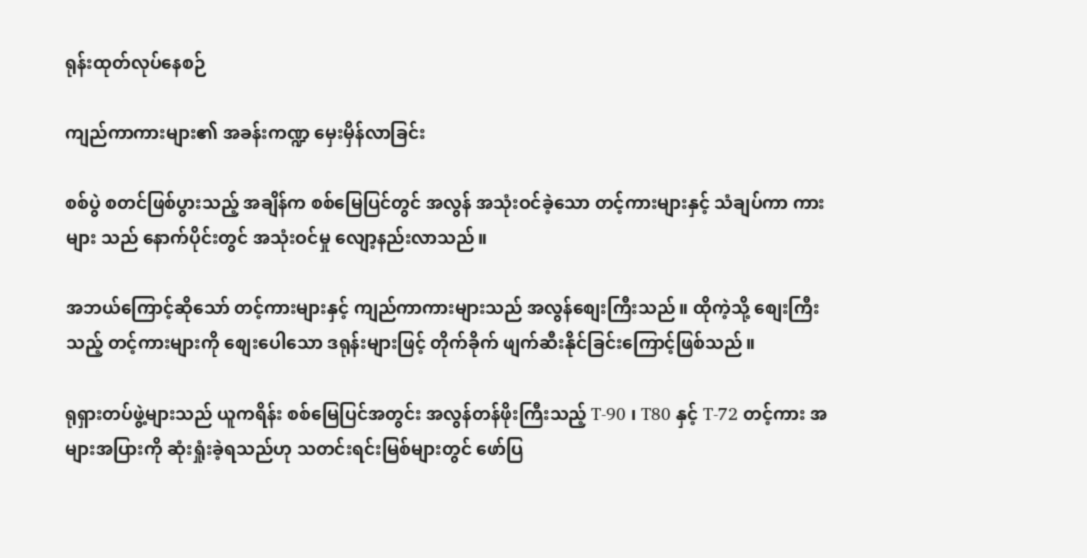ရုန်းထုတ်လုပ်နေစဉ်

ကျည်ကာကားများ၏ အခန်းကဏ္ဍ မှေးမှိန်လာခြင်း

စစ်ပွဲ စတင်ဖြစ်ပွားသည့် အချိန်က စစ်မြေပြင်တွင် အလွန် အသုံးဝင်ခဲ့သော တင့်ကားများနှင့် သံချပ်ကာ ကားများ သည် နောက်ပိုင်းတွင် အသုံးဝင်မှု လျော့နည်းလာသည်။

အဘယ်ကြောင့်ဆိုသော် တင့်ကားများနှင့် ကျည်ကာကားများသည် အလွန်စျေးကြီးသည်။ ထိုကဲ့သို့ စျေးကြီးသည့် တင့်ကားများကို စျေးပေါသော ဒရုန်းများဖြင့် တိုက်ခိုက် ဖျက်ဆီးနိုင်ခြင်းကြောင့်ဖြစ်သည်။

ရုရှားတပ်ဖွဲ့များသည် ယူကရိန်း စစ်မြေပြင်အတွင်း အလွန်တန်ဖိုးကြီးသည့် T-90 ၊ T80 နှင့် T-72 တင့်ကား အများအပြားကို ဆုံးရှုံးခဲ့ရသည်ဟု သတင်းရင်းမြစ်များတွင် ဖော်ပြ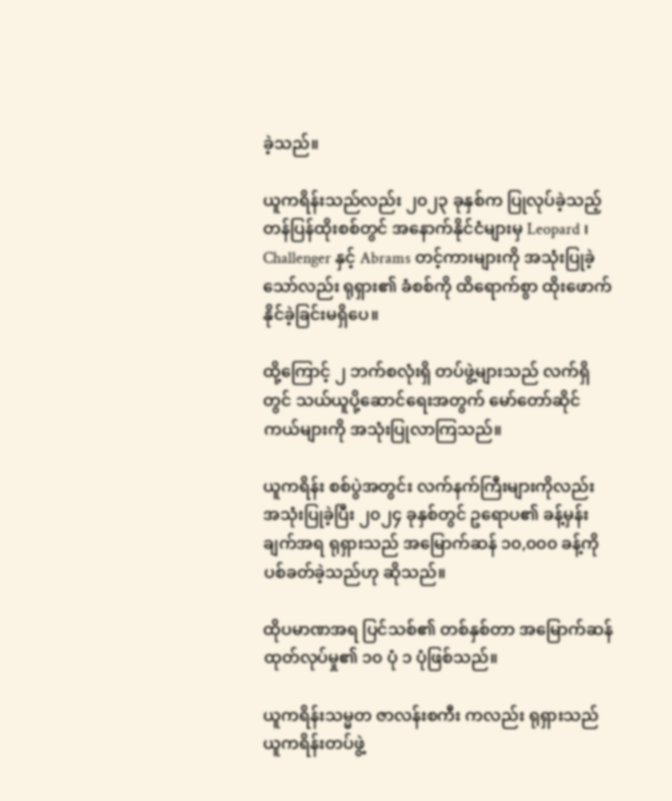ခဲ့သည်။

ယူကရိန်းသည်လည်း ၂၀၂၃ ခုနှစ်က ပြုလုပ်ခဲ့သည့် တန်ပြန်ထိုးစစ်တွင် အနောက်နိုင်ငံများမှ Leopard ၊ Challenger နှင့် Abrams တင့်ကားများကို အသုံးပြုခဲ့သော်လည်း ရုရှား၏ ခံစစ်ကို ထိရောက်စွာ ထိုးဖောက် နိုင်ခဲ့ခြင်းမရှိပေ။

ထို့ကြောင့် ၂ ဘက်စလုံးရှိ တပ်ဖွဲ့များသည် လက်ရှိတွင် သယ်ယူပို့ဆောင်ရေးအတွက် မော်တော်ဆိုင်ကယ်များကို အသုံးပြုလာကြသည်။

ယူကရိန်း စစ်ပွဲအတွင်း လက်နက်ကြီးများကိုလည်း အသုံးပြုခဲ့ပြီး ၂၀၂၄ ခုနှစ်တွင် ဥရောပ၏ ခန့်မှန်းချက်အရ ရုရှားသည် အမြောက်ဆန် ၁၀,၀၀၀ ခန့်ကို ပစ်ခတ်ခဲ့သည်ဟု ဆိုသည်။

ထိုပမာဏအရ ပြင်သစ်၏ တစ်နှစ်တာ အမြောက်ဆန် ထုတ်လုပ်မှု၏ ၁၀ ပုံ ၁ ပုံဖြစ်သည်။

ယူကရိန်းသမ္မတ ဇာလန်းစကီး ကလည်း ရုရှားသည် ယူကရိန်းတပ်ဖွဲ့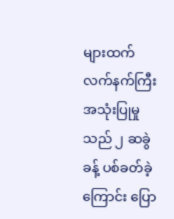များထက် လက်နက်ကြီး အသုံးပြုမှုသည် ၂ ဆခွဲခန့် ပစ်ခတ်ခဲ့ကြောင်း ပြော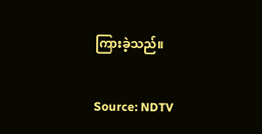ကြားခဲ့သည်။

Source: NDTV